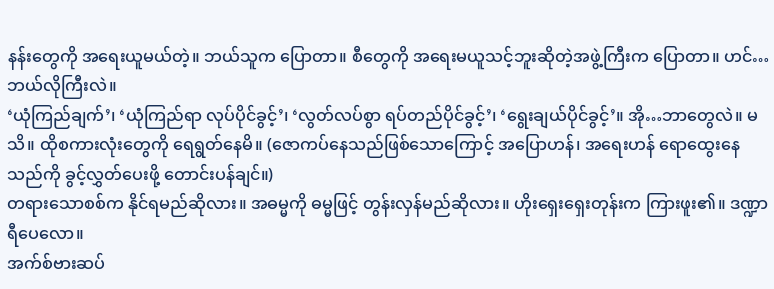နန်းတွေကို အရေးယူမယ်တဲ့။ ဘယ်သူက ပြောတာ။ စီတွေကို အရေးမယူသင့်ဘူးဆိုတဲ့အဖွဲ့ကြီးက ပြောတာ။ ဟင်…ဘယ်လိုကြီးလဲ။
‘ယုံကြည်ချက်’၊ ‘ယုံကြည်ရာ လုပ်ပိုင်ခွင့်’၊ ‘လွတ်လပ်စွာ ရပ်တည်ပိုင်ခွင့်’၊ ‘ရွေးချယ်ပိုင်ခွင့်’။ အို…ဘာတွေလဲ။ မသိ။ ထိုစကားလုံးတွေကို ရေရွတ်နေမိ။ (ဇောကပ်နေသည်ဖြစ်သောကြောင့် အပြောဟန်၊ အရေးဟန် ရောထွေးနေသည်ကို ခွင့်လွှတ်ပေးဖို့ တောင်းပန်ချင်။)
တရားသောစစ်က နိုင်ရမည်ဆိုလား။ အဓမ္မကို ဓမ္မဖြင့် တွန်းလှန်မည်ဆိုလား။ ဟိုးရှေးရှေးတုန်းက ကြားဖူး၏။ ဒဏ္ဍာရီပေလော။
အက်စ်ဗားဆပ်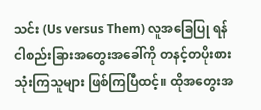သင်း (Us versus Them) လူအခြေပြု ရန်ငါစည်းခြားအတွေးအခေါ်ကို တနင့်တပိုးစားသုံးကြသူများ ဖြစ်ကြပြီထင့်။ ထိုအတွေးအ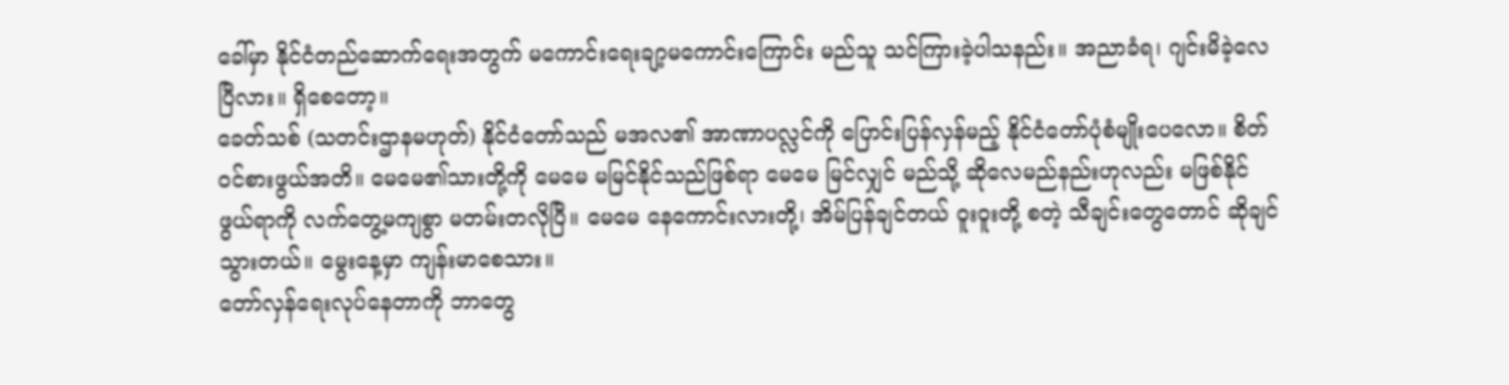ခေါ်မှာ နိုင်ငံတည်ဆောက်ရေးအတွက် မကောင်းရေးချာ့မကောင်းကြောင်း မည်သူ သင်ကြားခဲ့ပါသနည်း။ အညာခံရ၊ ဂျင်းမိခဲ့လေပြီလား။ ရှိစေတော့။
ခေတ်သစ် (သတင်းဌာနမဟုတ်) နိုင်ငံတော်သည် မအလ၏ အာဏာပလ္လင်ကို ပြောင်းပြန်လှန်မည့် နိုင်ငံတော်ပုံစံမျိုးပေလော။ စိတ်ဝင်စားဖွယ်အတိ။ မေမေ၏သားတို့ကို မေမေ မမြင်နိုင်သည်ဖြစ်ရာ မေမေ မြင်လျှင် မည်သို့ ဆိုလေမည်နည်းဟုလည်း မဖြစ်နိုင်ဖွယ်ရာကို လက်တွေ့မကျစွာ မတမ်းတလိုပြီ။ မေမေ နေကောင်းလားတို့၊ အိမ်ပြန်ချင်တယ် ဝူးဝူးတို့ စတဲ့ သီချင်းတွေတောင် ဆိုချင်သွားတယ်။ မွေးနေ့မှာ ကျန်းမာစေသား။
တော်လှန်ရေးလုပ်နေတာကို ဘာတွေ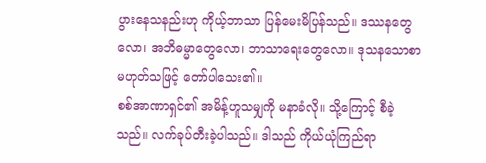ပွားနေသနည်းဟု ကိုယ့်ဘာသာ ပြန်မေးမိပြန်သည်။ ဒဿနတွေလော၊ အဘိဓမ္မာတွေလော၊ ဘာသာရေးတွေလော။ ဒုသနသောစာ မဟုတ်သဖြင့် တော်ပါသေး၏။
စစ်အာဏာရှင်၏ အမိန့်ဟူသမျှကို မနာခံလို။ သို့ကြောင့် စီခဲ့သည်။ လက်ခုပ်တီးခဲ့ပါသည်။ ဒါသည် ကိုယ်ယုံကြည်ရာ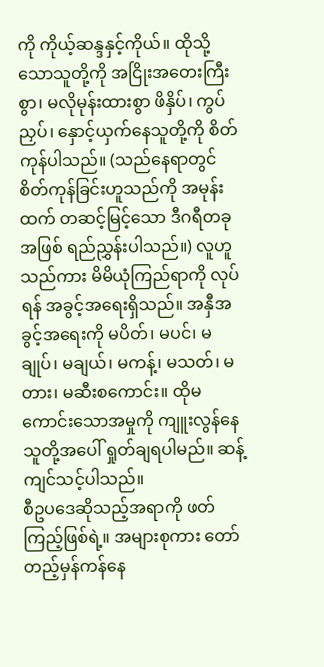ကို ကိုယ့်ဆန္ဒနှင့်ကိုယ်။ ထိုသို့သောသူတို့ကို အငြိုးအတေးကြီးစွာ၊ မလိုမုန်းထားစွာ ဖိနှိပ်၊ ကွပ်ညှပ်၊ နှောင့်ယှက်နေသူတို့ကို စိတ်ကုန်ပါသည်။ (သည်နေရာတွင် စိတ်ကုန်ခြင်းဟူသည်ကို အမုန်းထက် တဆင့်မြင့်သော ဒီဂရီတခုအဖြစ် ရည်ညွှန်းပါသည်။) လူဟူသည်ကား မိမိယုံကြည်ရာကို လုပ်ရန် အခွင့်အရေးရှိသည်။ အနှီအခွင့်အရေးကို မပိတ်၊ မပင်၊ မချုပ်၊ မချယ်၊ မကန့်၊ မသတ်၊ မတား၊ မဆီးစကောင်း။ ထိုမကောင်းသောအမှုကို ကျူးလွန်နေသူတို့အပေါ် ရှုတ်ချရပါမည်။ ဆန့်ကျင်သင့်ပါသည်။
စီဥပဒေဆိုသည့်အရာကို ဖတ်ကြည့်ဖြစ်ရဲ့။ အများစုကား တော်တည့်မှန်ကန်နေ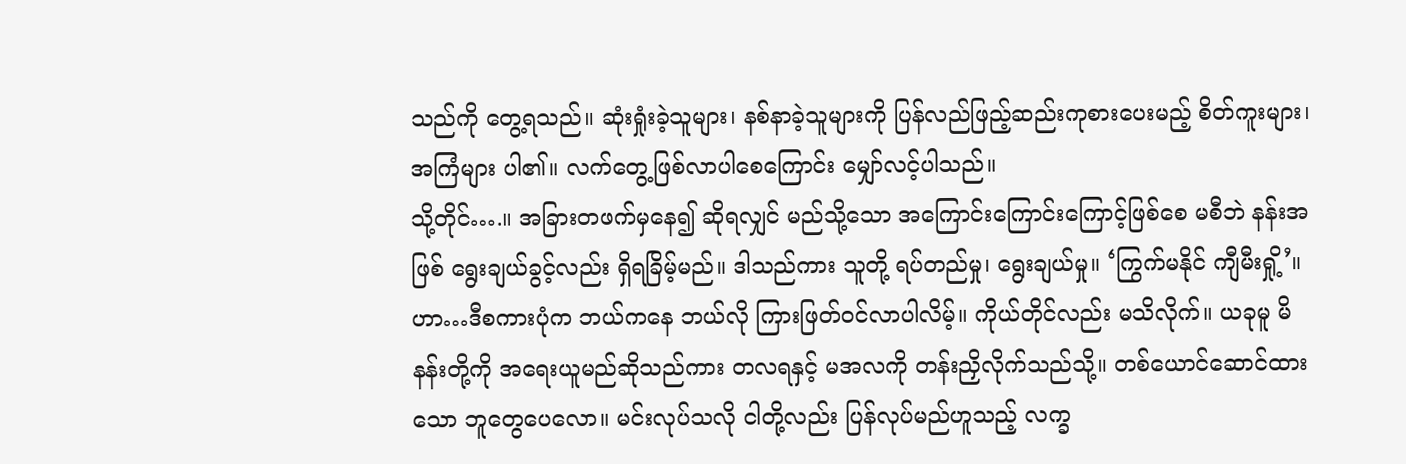သည်ကို တွေ့ရသည်။ ဆုံးရှုံးခဲ့သူများ၊ နစ်နာခဲ့သူများကို ပြန်လည်ဖြည့်ဆည်းကုစားပေးမည့် စိတ်ကူးများ၊ အကြံများ ပါ၏။ လက်တွေ့ဖြစ်လာပါစေကြောင်း မျှော်လင့်ပါသည်။
သို့တိုင်….။ အခြားတဖက်မှနေ၍ ဆိုရလျှင် မည်သို့သော အကြောင်းကြောင်းကြောင့်ဖြစ်စေ မစီဘဲ နန်းအဖြစ် ရွေးချယ်ခွင့်လည်း ရှိရခြိမ့်မည်။ ဒါသည်ကား သူတို့ ရပ်တည်မှု၊ ရွေးချယ်မှု။ ‘ကြွက်မနိုင် ကျီမီးရှို့’။ ဟာ…ဒီစကားပုံက ဘယ်ကနေ ဘယ်လို ကြားဖြတ်ဝင်လာပါလိမ့်။ ကိုယ်တိုင်လည်း မသိလိုက်။ ယခုမူ မိနန်းတို့ကို အရေးယူမည်ဆိုသည်ကား တလရနှင့် မအလကို တန်းညှိလိုက်သည်သို့။ တစ်ယောင်ဆောင်ထားသော ဘူတွေပေလော။ မင်းလုပ်သလို ငါတို့လည်း ပြန်လုပ်မည်ဟူသည့် လက္ခ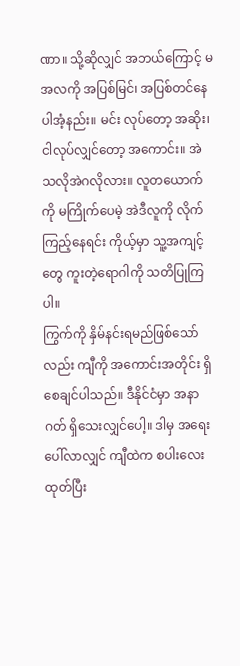ဏာ။ သို့ဆိုလျှင် အဘယ်ကြောင့် မအလကို အပြစ်မြင်၊ အပြစ်တင်နေပါအံ့နည်း။ မင်း လုပ်တော့ အဆိုး၊ ငါလုပ်လျှင်တော့ အကောင်း။ အဲသလိုအဲဂလိုလား။ လူတယောက်ကို မကြိုက်ပေမဲ့ အဲဒီလူကို လိုက်ကြည့်နေရင်း ကိုယ့်မှာ သူ့အကျင့်တွေ ကူးတဲ့ရောဂါကို သတိပြုကြပါ။
ကြွက်ကို နှိမ်နင်းရမည်ဖြစ်သော်လည်း ကျီကို အကောင်းအတိုင်း ရှိစေချင်ပါသည်။ ဒီနိုင်ငံမှာ အနာဂတ် ရှိသေးလျှင်ပေါ့။ ဒါမှ အရေးပေါ်လာလျှင် ကျီထဲက စပါးလေး ထုတ်ပြီး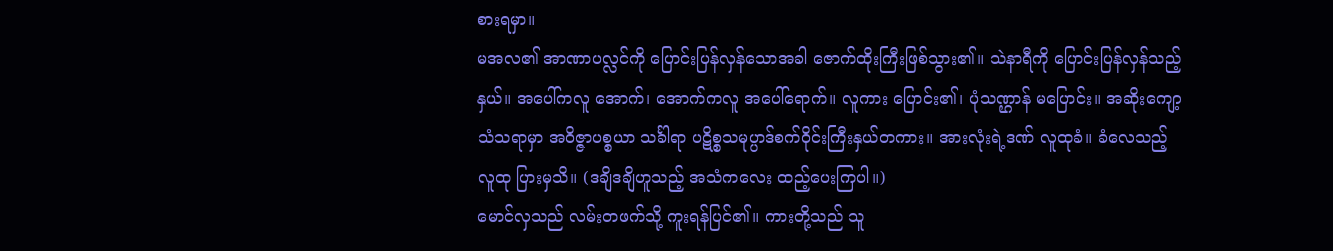စားရမှာ။
မအလ၏ အာဏာပလ္လင်ကို ပြောင်းပြန်လှန်သောအခါ ဇောက်ထိုးကြီးဖြစ်သွား၏။ သဲနာရီကို ပြောင်းပြန်လှန်သည့်နှယ်။ အပေါ်ကလူ အောက်၊ အောက်ကလူ အပေါ်ရောက်။ လူကား ပြောင်း၏၊ ပုံသဏ္ဌာန် မပြောင်း။ အဆိုးကျော့သံသရာမှာ အဝိဇ္ဇာပစ္စယာ သင်္ခါရာ ပဋိစ္စသမုပ္ပာဒ်စက်ဝိုင်းကြီးနှယ်တကား။ အားလုံးရဲ့ဒဏ် လူထုခံ။ ခံလေသည့်လူထု ပြားမှသိ။ (ဒချိဒချိဟူသည့် အသံကလေး ထည့်ပေးကြပါ။)
မောင်လှသည် လမ်းတဖက်သို့ ကူးရန်ပြင်၏။ ကားတို့သည် သူ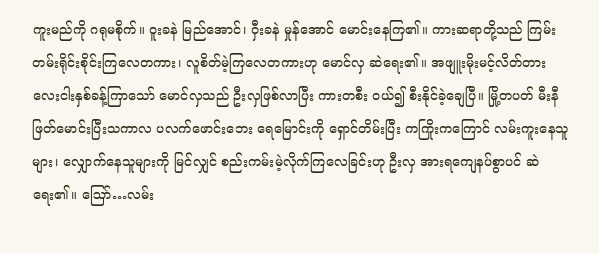ကူးမည်ကို ဂရုမစိုက်။ ဝူးခနဲ မြည်အောင်၊ ဝှီးခနဲ မှုန်အောင် မောင်းနေကြ၏။ ကားဆရာတို့သည် ကြမ်းတမ်းရိုင်းစိုင်းကြလေတကား၊ လူစိတ်မဲ့ကြလေတကားဟု မောင်လှ ဆဲရေး၏။ အဖျူးမိုးမင့်လိတ်တား လေးငါးနှစ်ခန့်ကြာသော် မောင်လှသည် ဦးလှဖြစ်လာပြီး ကားတစီး ဝယ်၍ စီးနိုင်ခဲ့ချေပြီ။ မြို့တပတ် မီးနီဖြတ်မောင်းပြီးသကာလ ပလက်ဖောင်းဘေး ရေမြောင်းကို ရှောင်တိမ်းပြီး ကကြိုးကကြောင် လမ်းကူးနေသူများ၊ လျှောက်နေသူများကို မြင်လျှင် စည်းကမ်းမဲ့လိုက်ကြလေခြင်းဟု ဦးလှ အားရကျေနပ်စွာပင် ဆဲရေး၏။ ဪ…လမ်း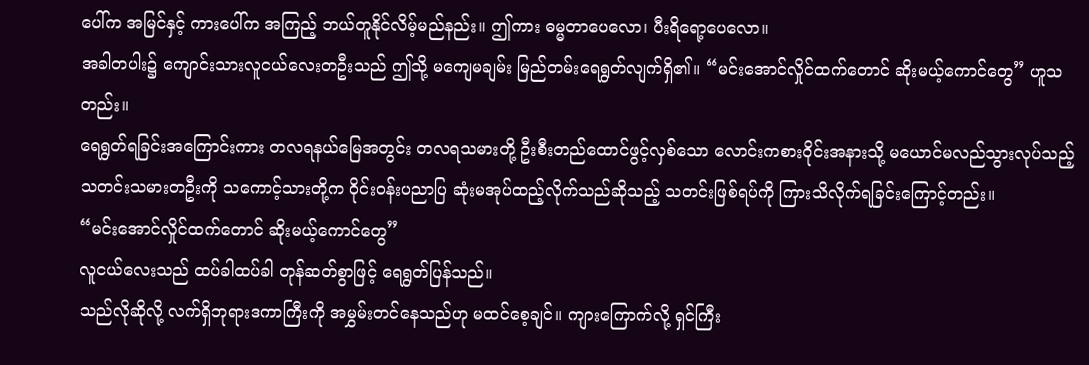ပေါ်က အမြင်နှင့် ကားပေါ်က အကြည့် ဘယ်တူနိုင်လိမ့်မည်နည်း။ ဤကား ဓမ္မတာပေလော၊ ပီးရိရော့ပေလော။
အခါတပါး၌ ကျောင်းသားလူငယ်လေးတဦးသည် ဤသို့ မကျေမချမ်း မြည်တမ်းရေရွတ်လျက်ရှိ၏။ “မင်းအောင်လှိုင်ထက်တောင် ဆိုးမယ့်ကောင်တွေ” ဟူသတည်း။
ရေရွတ်ရခြင်းအကြောင်းကား တလရနယ်မြေအတွင်း တလရသမားတို့ ဦးစီးတည်ထောင်ဖွင့်လှစ်သော လောင်းကစားဝိုင်းအနားသို့ မယောင်မလည်သွားလုပ်သည့် သတင်းသမားတဦးကို သကောင့်သားတို့က ဝိုင်းဝန်းပညာပြ ဆုံးမအုပ်ထည့်လိုက်သည်ဆိုသည့် သတင်းဖြစ်ရပ်ကို ကြားသိလိုက်ရခြင်းကြောင့်တည်း။
“မင်းအောင်လှိုင်ထက်တောင် ဆိုးမယ့်ကောင်တွေ”
လူငယ်လေးသည် ထပ်ခါထပ်ခါ တုန်ဆတ်စွာဖြင့် ရေရွတ်ပြန်သည်။
သည်လိုဆိုလို့ လက်ရှိဘုရားဒကာကြီးကို အမွှမ်းတင်နေသည်ဟု မထင်စေ့ချင်။ ကျားကြောက်လို့ ရှင်ကြီး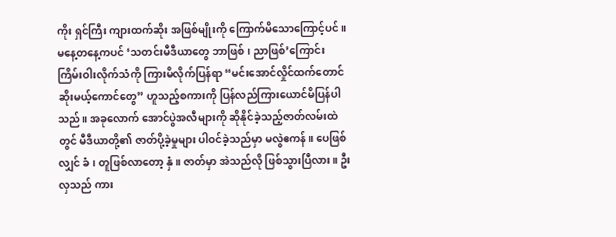ကိုး ရှင်ကြီး ကျားထက်ဆိုး အဖြစ်မျိုးကို ကြောက်မိသောကြောင့်ပင်။
မနေ့တနေ့ကပင် ‘သတင်းမီဒီယာတွေ ဘာဖြစ်၊ ညာဖြစ်’ကြောင်း ကြိမ်းဝါးလိုက်သံကို ကြားမိလိုက်ပြန်ရာ “မင်းအောင်လှိုင်ထက်တောင် ဆိုးမယ့်ကောင်တွေ” ဟူသည့်စကားကို ပြန်လည်ကြားယောင်မိပြန်ပါသည်။ အခုလောက် အောင်ပွဲအလီများကို ဆိုနိုင်ခဲ့သည့်ဇာတ်လမ်းထဲတွင် မီဒီယာတို့၏ ဇာတ်ပို့ခဲ့မှုများ ပါဝင်ခဲ့သည်မှာ မလွဲဧကန်။ ပေဖြစ်လျှင် ခံ၊ တူဖြစ်လာတော့ နှံ။ ဇာတ်မှာ အဲသည်လို ဖြစ်သွားပြီလား။ ဦးလှသည် ကား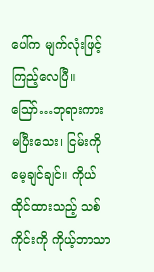ပေါ်က မျက်လုံးဖြင့် ကြည့်လေပြီ။
ဪ…ဘုရားကား မပြီးသေး၊ ငြမ်းကို မေ့ချင်ချင်။ ကိုယ်ထိုင်ထားသည့် သစ်ကိုင်းကို ကိုယ့်ဘာသာ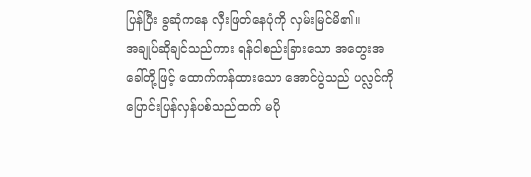ပြန်ပြီး ခွဆုံကနေ လှီးဖြတ်နေပုံကို လှမ်းမြင်မိ၏။
အချုပ်ဆိုချင်သည်ကား ရန်ငါစည်းခြားသော အတွေးအခေါ်တို့ဖြင့် ထောက်ကန်ထားသော အောင်ပွဲသည် ပလ္လင်ကို ပြောင်းပြန်လှန်ပစ်သည်ထက် မပို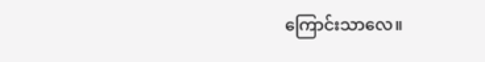ကြောင်းသာလေ။